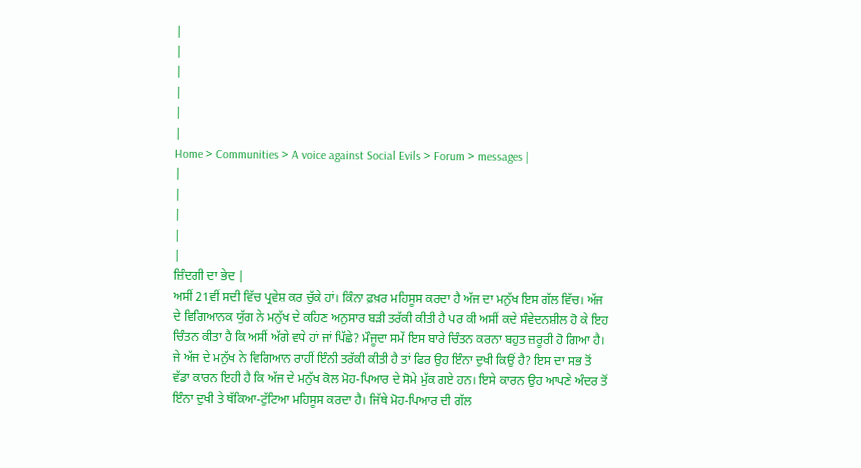|
|
|
|
|
|
Home > Communities > A voice against Social Evils > Forum > messages |
|
|
|
|
|
ਜ਼ਿੰਦਗੀ ਦਾ ਭੇਦ |
ਅਸੀਂ 21ਵੀਂ ਸਦੀ ਵਿੱਚ ਪ੍ਰਵੇਸ਼ ਕਰ ਚੁੱਕੇ ਹਾਂ। ਕਿੰਨਾ ਫ਼ਖ਼ਰ ਮਹਿਸੂਸ ਕਰਦਾ ਹੈ ਅੱਜ ਦਾ ਮਨੁੱਖ ਇਸ ਗੱਲ ਵਿੱਚ। ਅੱਜ ਦੇ ਵਿਗਿਆਨਕ ਯੁੱਗ ਨੇ ਮਨੁੱਖ ਦੇ ਕਹਿਣ ਅਨੁਸਾਰ ਬੜੀ ਤਰੱਕੀ ਕੀਤੀ ਹੈ ਪਰ ਕੀ ਅਸੀਂ ਕਦੇ ਸੰਵੇਦਨਸ਼ੀਲ ਹੋ ਕੇ ਇਹ ਚਿੰਤਨ ਕੀਤਾ ਹੈ ਕਿ ਅਸੀਂ ਅੱਗੇ ਵਧੇ ਹਾਂ ਜਾਂ ਪਿੱਛੇ? ਮੌਜੂਦਾ ਸਮੇਂ ਇਸ ਬਾਰੇ ਚਿੰਤਨ ਕਰਨਾ ਬਹੁਤ ਜ਼ਰੂਰੀ ਹੋ ਗਿਆ ਹੈ। ਜੇ ਅੱਜ ਦੇ ਮਨੁੱਖ ਨੇ ਵਿਗਿਆਨ ਰਾਹੀਂ ਇੰਨੀ ਤਰੱਕੀ ਕੀਤੀ ਹੈ ਤਾਂ ਫਿਰ ਉਹ ਇੰਨਾ ਦੁਖੀ ਕਿਉਂ ਹੈ? ਇਸ ਦਾ ਸਭ ਤੋਂ ਵੱਡਾ ਕਾਰਨ ਇਹੀ ਹੈ ਕਿ ਅੱਜ ਦੇ ਮਨੁੱਖ ਕੋਲ ਮੋਹ-ਪਿਆਰ ਦੇ ਸੋਮੇ ਮੁੱਕ ਗਏ ਹਨ। ਇਸੇ ਕਾਰਨ ਉਹ ਆਪਣੇ ਅੰਦਰ ਤੋਂ ਇੰਨਾ ਦੁਖੀ ਤੇ ਥੱਕਿਆ-ਟੁੱਟਿਆ ਮਹਿਸੂਸ ਕਰਦਾ ਹੈ। ਜਿੱਥੇ ਮੋਹ-ਪਿਆਰ ਦੀ ਗੱਲ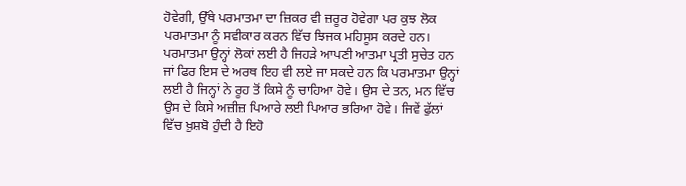ਹੋਵੇਗੀ, ਉੱਥੇ ਪਰਮਾਤਮਾ ਦਾ ਜ਼ਿਕਰ ਵੀ ਜ਼ਰੂਰ ਹੋਵੇਗਾ ਪਰ ਕੁਝ ਲੋਕ ਪਰਮਾਤਮਾ ਨੂੰ ਸਵੀਕਾਰ ਕਰਨ ਵਿੱਚ ਝਿਜਕ ਮਹਿਸੂਸ ਕਰਦੇ ਹਨ। ਪਰਮਾਤਮਾ ਉਨ੍ਹਾਂ ਲੋਕਾਂ ਲਈ ਹੈ ਜਿਹੜੇ ਆਪਣੀ ਆਤਮਾ ਪ੍ਰਤੀ ਸੁਚੇਤ ਹਨ ਜਾਂ ਫਿਰ ਇਸ ਦੇ ਅਰਥ ਇਹ ਵੀ ਲਏ ਜਾ ਸਕਦੇ ਹਨ ਕਿ ਪਰਮਾਤਮਾ ਉਨ੍ਹਾਂ ਲਈ ਹੈ ਜਿਨ੍ਹਾਂ ਨੇ ਰੂਹ ਤੋਂ ਕਿਸੇ ਨੂੰ ਚਾਹਿਆ ਹੋਵੇ। ਉਸ ਦੇ ਤਨ, ਮਨ ਵਿੱਚ ਉਸ ਦੇ ਕਿਸੇ ਅਜ਼ੀਜ਼ ਪਿਆਰੇ ਲਈ ਪਿਆਰ ਭਰਿਆ ਹੋਵੇ। ਜਿਵੇਂ ਫੁੱਲਾਂ ਵਿੱਚ ਖ਼ੁਸ਼ਬੋ ਹੁੰਦੀ ਹੈ ਇਹੋ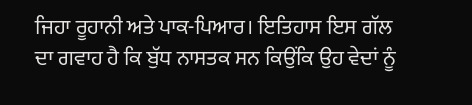ਜਿਹਾ ਰੂਹਾਨੀ ਅਤੇ ਪਾਕ-ਪਿਆਰ। ਇਤਿਹਾਸ ਇਸ ਗੱਲ ਦਾ ਗਵਾਹ ਹੈ ਕਿ ਬੁੱਧ ਨਾਸਤਕ ਸਨ ਕਿਉਂਕਿ ਉਹ ਵੇਦਾਂ ਨੂੰ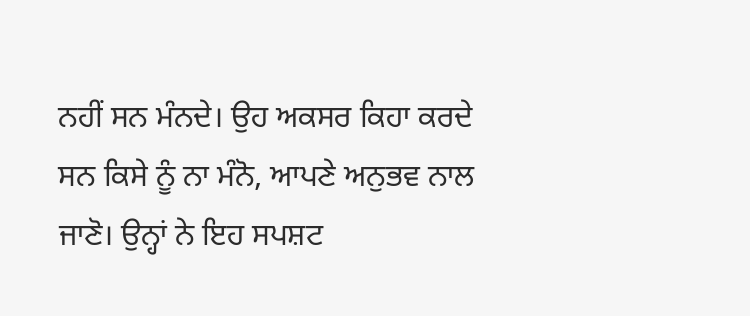ਨਹੀਂ ਸਨ ਮੰਨਦੇ। ਉਹ ਅਕਸਰ ਕਿਹਾ ਕਰਦੇ ਸਨ ਕਿਸੇ ਨੂੰ ਨਾ ਮੰਨੋ, ਆਪਣੇ ਅਨੁਭਵ ਨਾਲ ਜਾਣੋ। ਉਨ੍ਹਾਂ ਨੇ ਇਹ ਸਪਸ਼ਟ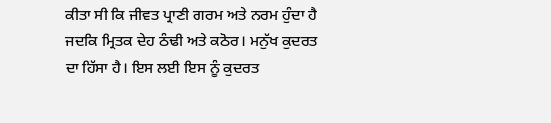ਕੀਤਾ ਸੀ ਕਿ ਜੀਵਤ ਪ੍ਰਾਣੀ ਗਰਮ ਅਤੇ ਨਰਮ ਹੁੰਦਾ ਹੈ ਜਦਕਿ ਮ੍ਰਿਤਕ ਦੇਹ ਠੰਢੀ ਅਤੇ ਕਠੋਰ। ਮਨੁੱਖ ਕੁਦਰਤ ਦਾ ਹਿੱਸਾ ਹੈ। ਇਸ ਲਈ ਇਸ ਨੂੰ ਕੁਦਰਤ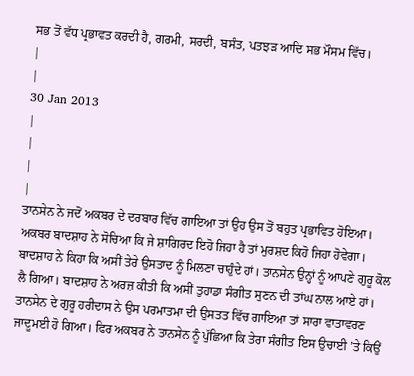ਸਭ ਤੋਂ ਵੱਧ ਪ੍ਰਭਾਵਤ ਕਰਦੀ ਹੈ, ਗਰਮੀ, ਸਰਦੀ, ਬਸੰਤ, ਪਤਝੜ ਆਦਿ ਸਭ ਮੌਸਮ ਵਿੱਚ।
|
|
30 Jan 2013
|
|
|
|
ਤਾਨਸੇਨ ਨੇ ਜਦੋਂ ਅਕਬਰ ਦੇ ਦਰਬਾਰ ਵਿੱਚ ਗਾਇਆ ਤਾਂ ਉਹ ਉਸ ਤੋਂ ਬਹੁਤ ਪ੍ਰਭਾਵਿਤ ਹੋਇਆ। ਅਕਬਰ ਬਾਦਸ਼ਾਹ ਨੇ ਸੋਚਿਆ ਕਿ ਜੇ ਸ਼ਾਗਿਰਦ ਇਹੋ ਜਿਹਾ ਹੈ ਤਾਂ ਮੁਰਸ਼ਦ ਕਿਹੋ ਜਿਹਾ ਹੋਵੇਗਾ। ਬਾਦਸ਼ਾਹ ਨੇ ਕਿਹਾ ਕਿ ਅਸੀਂ ਤੇਰੇ ਉਸਤਾਦ ਨੂੰ ਮਿਲਣਾ ਚਾਹੁੰਦੇ ਹਾਂ। ਤਾਨਸੇਨ ਉਨ੍ਹਾਂ ਨੂੰ ਆਪਣੇ ਗੁਰੂ ਕੋਲ ਲੈ ਗਿਆ। ਬਾਦਸ਼ਾਹ ਨੇ ਅਰਜ਼ ਕੀਤੀ ਕਿ ਅਸੀਂ ਤੁਹਾਡਾ ਸੰਗੀਤ ਸੁਣਨ ਦੀ ਤਾਂਘ ਨਾਲ ਆਏ ਹਾਂ। ਤਾਨਸੇਨ ਦੇ ਗੁਰੂ ਹਰੀਦਾਸ ਨੇ ਉਸ ਪਰਮਾਤਮਾ ਦੀ ਉਸਤਤ ਵਿੱਚ ਗਾਇਆ ਤਾਂ ਸਾਰਾ ਵਾਤਾਵਰਣ ਜਾਦੂਮਈ ਹੋ ਗਿਆ। ਫਿਰ ਅਕਬਰ ਨੇ ਤਾਨਸੇਨ ਨੂੰ ਪੁੱਛਿਆ ਕਿ ਤੇਰਾ ਸੰਗੀਤ ਇਸ ਉਚਾਈ ’ਤੇ ਕਿਉਂ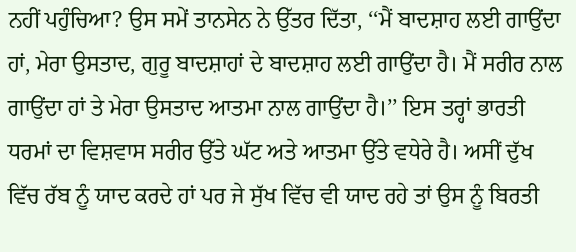ਨਹੀਂ ਪਹੁੰਚਿਆ? ਉਸ ਸਮੇਂ ਤਾਨਸੇਨ ਨੇ ਉੱਤਰ ਦਿੱਤਾ, ‘‘ਮੈਂ ਬਾਦਸ਼ਾਹ ਲਈ ਗਾਉਂਦਾ ਹਾਂ, ਮੇਰਾ ਉਸਤਾਦ, ਗੁਰੂ ਬਾਦਸ਼ਾਹਾਂ ਦੇ ਬਾਦਸ਼ਾਹ ਲਈ ਗਾਉਂਦਾ ਹੈ। ਮੈਂ ਸਰੀਰ ਨਾਲ ਗਾਉਂਦਾ ਹਾਂ ਤੇ ਮੇਰਾ ਉਸਤਾਦ ਆਤਮਾ ਨਾਲ ਗਾਉਂਦਾ ਹੈ।’’ ਇਸ ਤਰ੍ਹਾਂ ਭਾਰਤੀ ਧਰਮਾਂ ਦਾ ਵਿਸ਼ਵਾਸ ਸਰੀਰ ਉੱਤੇ ਘੱਟ ਅਤੇ ਆਤਮਾ ਉੱਤੇ ਵਧੇਰੇ ਹੈ। ਅਸੀਂ ਦੁੱਖ ਵਿੱਚ ਰੱਬ ਨੂੰ ਯਾਦ ਕਰਦੇ ਹਾਂ ਪਰ ਜੇ ਸੁੱਖ ਵਿੱਚ ਵੀ ਯਾਦ ਰਹੇ ਤਾਂ ਉਸ ਨੂੰ ਬਿਰਤੀ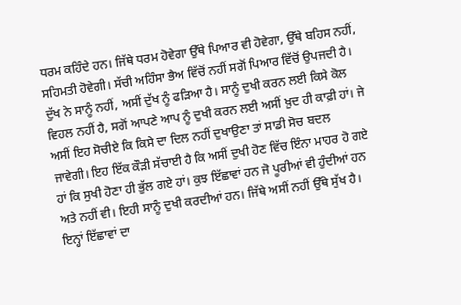ਧਰਮ ਕਹਿੰਦੇ ਹਨ। ਜਿੱਥੇ ਧਰਮ ਹੋਵੇਗਾ ਉੱਥੇ ਪਿਆਰ ਵੀ ਹੋਵੇਗਾ, ਉੱਥੇ ਬਹਿਸ ਨਹੀਂ, ਸਹਿਮਤੀ ਹੋਵੇਗੀ। ਸੱਚੀ ਅਹਿੰਸਾ ਭੈਅ ਵਿੱਚੋਂ ਨਹੀਂ ਸਗੋਂ ਪਿਆਰ ਵਿੱਚੋਂ ਉਪਜਦੀ ਹੈ। ਦੁੱਖ ਨੇ ਸਾਨੂੰ ਨਹੀਂ, ਅਸੀਂ ਦੁੱਖ ਨੂੰ ਫੜਿਆ ਹੈ। ਸਾਨੂੰ ਦੁਖੀ ਕਰਨ ਲਈ ਕਿਸੇ ਕੋਲ ਵਿਹਲ ਨਹੀਂ ਹੈ, ਸਗੋਂ ਆਪਣੇ ਆਪ ਨੂੰ ਦੁਖੀ ਕਰਨ ਲਈ ਅਸੀਂ ਖ਼ੁਦ ਹੀ ਕਾਫ਼ੀ ਹਾਂ। ਜੇ ਅਸੀਂ ਇਹ ਸੋਚੀਏ ਕਿ ਕਿਸੇ ਦਾ ਦਿਲ ਨਹੀਂ ਦੁਖਾਉਣਾ ਤਾਂ ਸਾਡੀ ਸੋਚ ਬਦਲ ਜਾਵੇਗੀ। ਇਹ ਇੱਕ ਕੌੜੀ ਸੱਚਾਈ ਹੈ ਕਿ ਅਸੀਂ ਦੁਖੀ ਹੋਣ ਵਿੱਚ ਇੰਨਾ ਮਾਹਰ ਹੋ ਗਏ ਹਾਂ ਕਿ ਸੁਖੀ ਹੋਣਾ ਹੀ ਭੁੱਲ ਗਏ ਹਾਂ। ਕੁਝ ਇੱਛਾਵਾਂ ਹਨ ਜੋ ਪੂਰੀਆਂ ਵੀ ਹੁੰਦੀਆਂ ਹਨ ਅਤੇ ਨਹੀਂ ਵੀ। ਇਹੀ ਸਾਨੂੰ ਦੁਖੀ ਕਰਦੀਆਂ ਹਨ। ਜਿੱਥੇ ਅਸੀਂ ਨਹੀਂ ਉੱਥੇ ਸੁੱਖ ਹੈ। ਇਨ੍ਹਾਂ ਇੱਛਾਵਾਂ ਦਾ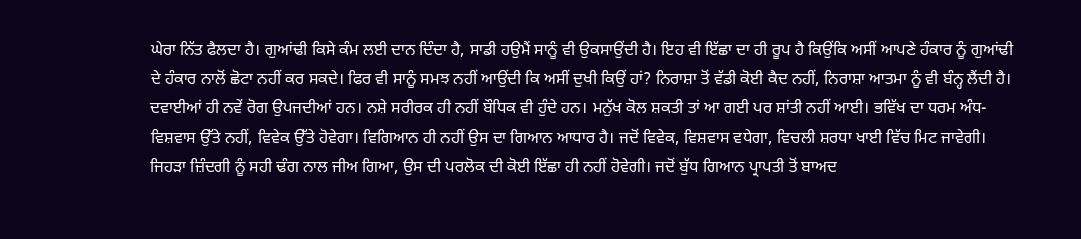ਘੇਰਾ ਨਿੱਤ ਫੈਲਦਾ ਹੈ। ਗੁਆਂਢੀ ਕਿਸੇ ਕੰਮ ਲਈ ਦਾਨ ਦਿੰਦਾ ਹੈ, ਸਾਡੀ ਹਉਮੈਂ ਸਾਨੂੰ ਵੀ ਉਕਸਾਉਂਦੀ ਹੈ। ਇਹ ਵੀ ਇੱਛਾ ਦਾ ਹੀ ਰੂਪ ਹੈ ਕਿਉਂਕਿ ਅਸੀਂ ਆਪਣੇ ਹੰਕਾਰ ਨੂੰ ਗੁਆਂਢੀ ਦੇ ਹੰਕਾਰ ਨਾਲੋਂ ਛੋਟਾ ਨਹੀਂ ਕਰ ਸਕਦੇ। ਫਿਰ ਵੀ ਸਾਨੂੰ ਸਮਝ ਨਹੀਂ ਆਉਂਦੀ ਕਿ ਅਸੀਂ ਦੁਖੀ ਕਿਉਂ ਹਾਂ? ਨਿਰਾਸ਼ਾ ਤੋਂ ਵੱਡੀ ਕੋਈ ਕੈਦ ਨਹੀਂ, ਨਿਰਾਸ਼ਾ ਆਤਮਾ ਨੂੰ ਵੀ ਬੰਨ੍ਹ ਲੈਂਦੀ ਹੈ। ਦਵਾਈਆਂ ਹੀ ਨਵੇਂ ਰੋਗ ਉਪਜਦੀਆਂ ਹਨ। ਨਸ਼ੇ ਸਰੀਰਕ ਹੀ ਨਹੀਂ ਬੌਧਿਕ ਵੀ ਹੁੰਦੇ ਹਨ। ਮਨੁੱਖ ਕੋਲ ਸ਼ਕਤੀ ਤਾਂ ਆ ਗਈ ਪਰ ਸ਼ਾਂਤੀ ਨਹੀਂ ਆਈ। ਭਵਿੱਖ ਦਾ ਧਰਮ ਅੰਧ-ਵਿਸ਼ਵਾਸ ਉੱਤੇ ਨਹੀਂ, ਵਿਵੇਕ ਉੱਤੇ ਹੋਵੇਗਾ। ਵਿਗਿਆਨ ਹੀ ਨਹੀਂ ਉਸ ਦਾ ਗਿਆਨ ਆਧਾਰ ਹੈ। ਜਦੋਂ ਵਿਵੇਕ, ਵਿਸ਼ਵਾਸ ਵਧੇਗਾ, ਵਿਚਲੀ ਸ਼ਰਧਾ ਖਾਈ ਵਿੱਚ ਮਿਟ ਜਾਵੇਗੀ। ਜਿਹੜਾ ਜ਼ਿੰਦਗੀ ਨੂੰ ਸਹੀ ਢੰਗ ਨਾਲ ਜੀਅ ਗਿਆ, ਉਸ ਦੀ ਪਰਲੋਕ ਦੀ ਕੋਈ ਇੱਛਾ ਹੀ ਨਹੀਂ ਹੋਵੇਗੀ। ਜਦੋਂ ਬੁੱਧ ਗਿਆਨ ਪ੍ਰਾਪਤੀ ਤੋਂ ਬਾਅਦ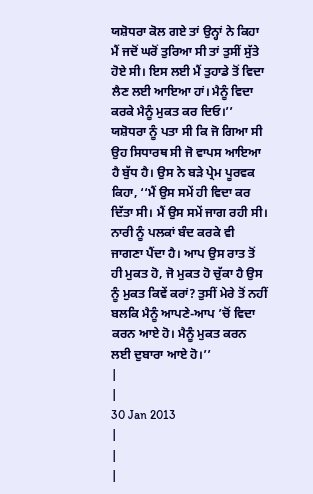ਯਸ਼ੋਧਰਾ ਕੋਲ ਗਏ ਤਾਂ ਉਨ੍ਹਾਂ ਨੇ ਕਿਹਾ ਮੈਂ ਜਦੋਂ ਘਰੋਂ ਤੁਰਿਆ ਸੀ ਤਾਂ ਤੁਸੀਂ ਸੁੱਤੇ ਹੋਏ ਸੀ। ਇਸ ਲਈ ਮੈਂ ਤੁਹਾਡੇ ਤੋਂ ਵਿਦਾ ਲੈਣ ਲਈ ਆਇਆ ਹਾਂ। ਮੈਨੂੰ ਵਿਦਾ ਕਰਕੇ ਮੈਨੂੰ ਮੁਕਤ ਕਰ ਦਿਓ।’’ ਯਸ਼ੋਧਰਾ ਨੂੰ ਪਤਾ ਸੀ ਕਿ ਜੋ ਗਿਆ ਸੀ ਉਹ ਸਿਧਾਰਥ ਸੀ ਜੋ ਵਾਪਸ ਆਇਆ ਹੈ ਬੁੱਧ ਹੈ। ਉਸ ਨੇ ਬੜੇ ਪ੍ਰੇਮ ਪੂਰਵਕ ਕਿਹਾ, ‘‘ਮੈਂ ਉਸ ਸਮੇਂ ਹੀ ਵਿਦਾ ਕਰ ਦਿੱਤਾ ਸੀ। ਮੈਂ ਉਸ ਸਮੇਂ ਜਾਗ ਰਹੀ ਸੀ। ਨਾਰੀ ਨੂੰ ਪਲਕਾਂ ਬੰਦ ਕਰਕੇ ਵੀ ਜਾਗਣਾ ਪੈਂਦਾ ਹੈ। ਆਪ ਉਸ ਰਾਤ ਤੋਂ ਹੀ ਮੁਕਤ ਹੋ, ਜੋ ਮੁਕਤ ਹੋ ਚੁੱਕਾ ਹੈ ਉਸ ਨੂੰ ਮੁਕਤ ਕਿਵੇਂ ਕਰਾਂ? ਤੁਸੀਂ ਮੇਰੇ ਤੋਂ ਨਹੀਂ ਬਲਕਿ ਮੈਨੂੰ ਆਪਣੇ-ਆਪ ’ਚੋਂ ਵਿਦਾ ਕਰਨ ਆਏ ਹੋ। ਮੈਨੂੰ ਮੁਕਤ ਕਰਨ ਲਈ ਦੁਬਾਰਾ ਆਏ ਹੋ।’’
|
|
30 Jan 2013
|
|
|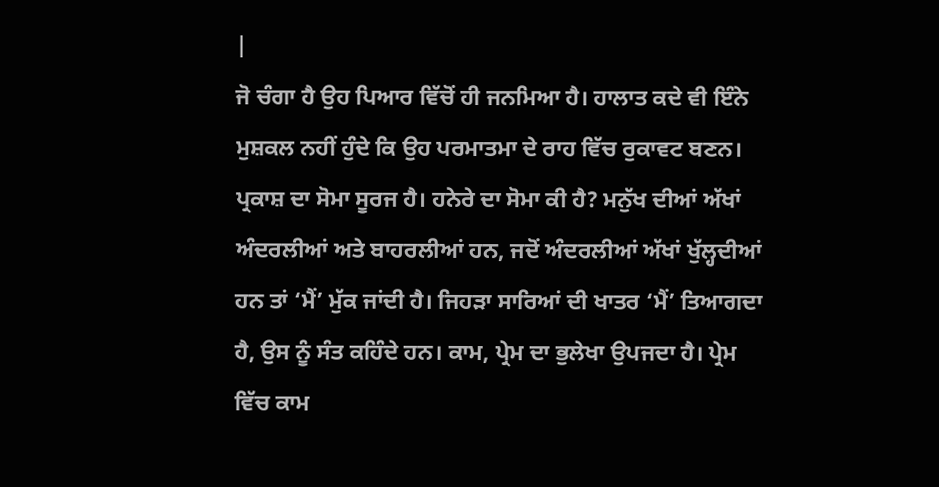|
ਜੋ ਚੰਗਾ ਹੈ ਉਹ ਪਿਆਰ ਵਿੱਚੋਂ ਹੀ ਜਨਮਿਆ ਹੈ। ਹਾਲਾਤ ਕਦੇ ਵੀ ਇੰਨੇ ਮੁਸ਼ਕਲ ਨਹੀਂ ਹੁੰਦੇ ਕਿ ਉਹ ਪਰਮਾਤਮਾ ਦੇ ਰਾਹ ਵਿੱਚ ਰੁਕਾਵਟ ਬਣਨ। ਪ੍ਰਕਾਸ਼ ਦਾ ਸੋਮਾ ਸੂਰਜ ਹੈ। ਹਨੇਰੇ ਦਾ ਸੋਮਾ ਕੀ ਹੈ? ਮਨੁੱਖ ਦੀਆਂ ਅੱਖਾਂ ਅੰਦਰਲੀਆਂ ਅਤੇ ਬਾਹਰਲੀਆਂ ਹਨ, ਜਦੋਂ ਅੰਦਰਲੀਆਂ ਅੱਖਾਂ ਖੁੱਲ੍ਹਦੀਆਂ ਹਨ ਤਾਂ ‘ਮੈਂ’ ਮੁੱਕ ਜਾਂਦੀ ਹੈ। ਜਿਹੜਾ ਸਾਰਿਆਂ ਦੀ ਖਾਤਰ ‘ਮੈਂ’ ਤਿਆਗਦਾ ਹੈ, ਉਸ ਨੂੰ ਸੰਤ ਕਹਿੰਦੇ ਹਨ। ਕਾਮ, ਪ੍ਰੇਮ ਦਾ ਭੁਲੇਖਾ ਉਪਜਦਾ ਹੈ। ਪ੍ਰੇਮ ਵਿੱਚ ਕਾਮ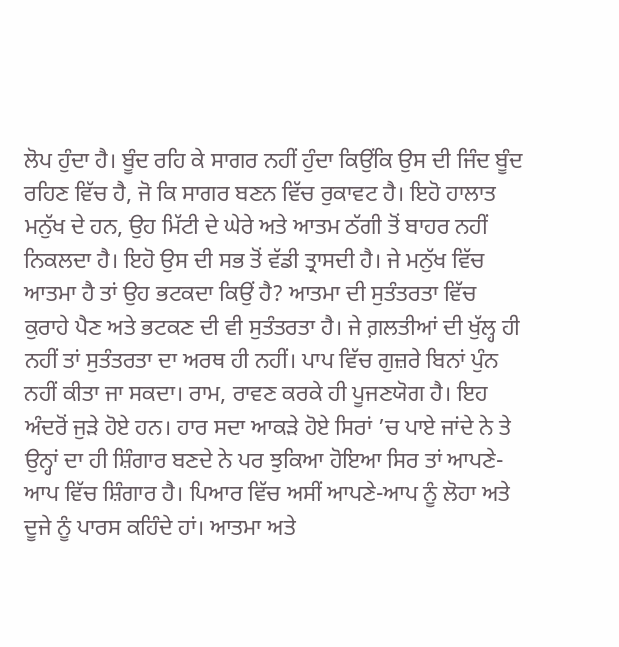ਲੋਪ ਹੁੰਦਾ ਹੈ। ਬੂੰਦ ਰਹਿ ਕੇ ਸਾਗਰ ਨਹੀਂ ਹੁੰਦਾ ਕਿਉਂਕਿ ਉਸ ਦੀ ਜਿੰਦ ਬੂੰਦ ਰਹਿਣ ਵਿੱਚ ਹੈ, ਜੋ ਕਿ ਸਾਗਰ ਬਣਨ ਵਿੱਚ ਰੁਕਾਵਟ ਹੈ। ਇਹੋ ਹਾਲਾਤ ਮਨੁੱਖ ਦੇ ਹਨ, ਉਹ ਮਿੱਟੀ ਦੇ ਘੇਰੇ ਅਤੇ ਆਤਮ ਠੱਗੀ ਤੋਂ ਬਾਹਰ ਨਹੀਂ ਨਿਕਲਦਾ ਹੈ। ਇਹੋ ਉਸ ਦੀ ਸਭ ਤੋਂ ਵੱਡੀ ਤ੍ਰਾਸਦੀ ਹੈ। ਜੇ ਮਨੁੱਖ ਵਿੱਚ ਆਤਮਾ ਹੈ ਤਾਂ ਉਹ ਭਟਕਦਾ ਕਿਉਂ ਹੈ? ਆਤਮਾ ਦੀ ਸੁਤੰਤਰਤਾ ਵਿੱਚ ਕੁਰਾਹੇ ਪੈਣ ਅਤੇ ਭਟਕਣ ਦੀ ਵੀ ਸੁਤੰਤਰਤਾ ਹੈ। ਜੇ ਗ਼ਲਤੀਆਂ ਦੀ ਖੁੱਲ੍ਹ ਹੀ ਨਹੀਂ ਤਾਂ ਸੁਤੰਤਰਤਾ ਦਾ ਅਰਥ ਹੀ ਨਹੀਂ। ਪਾਪ ਵਿੱਚ ਗੁਜ਼ਰੇ ਬਿਨਾਂ ਪੁੰਨ ਨਹੀਂ ਕੀਤਾ ਜਾ ਸਕਦਾ। ਰਾਮ, ਰਾਵਣ ਕਰਕੇ ਹੀ ਪੂਜਣਯੋਗ ਹੈ। ਇਹ ਅੰਦਰੋਂ ਜੁੜੇ ਹੋਏ ਹਨ। ਹਾਰ ਸਦਾ ਆਕੜੇ ਹੋਏ ਸਿਰਾਂ ’ਚ ਪਾਏ ਜਾਂਦੇ ਨੇ ਤੇ ਉਨ੍ਹਾਂ ਦਾ ਹੀ ਸ਼ਿੰਗਾਰ ਬਣਦੇ ਨੇ ਪਰ ਝੁਕਿਆ ਹੋਇਆ ਸਿਰ ਤਾਂ ਆਪਣੇ-ਆਪ ਵਿੱਚ ਸ਼ਿੰਗਾਰ ਹੈ। ਪਿਆਰ ਵਿੱਚ ਅਸੀਂ ਆਪਣੇ-ਆਪ ਨੂੰ ਲੋਹਾ ਅਤੇ ਦੂਜੇ ਨੂੰ ਪਾਰਸ ਕਹਿੰਦੇ ਹਾਂ। ਆਤਮਾ ਅਤੇ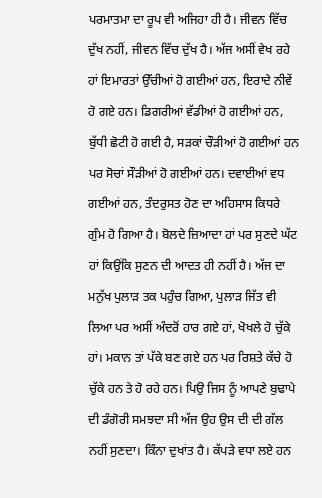ਪਰਮਾਤਮਾ ਦਾ ਰੂਪ ਵੀ ਅਜਿਹਾ ਹੀ ਹੈ। ਜੀਵਨ ਵਿੱਚ ਦੁੱਖ ਨਹੀਂ, ਜੀਵਨ ਵਿੱਚ ਦੁੱਖ ਹੈ। ਅੱਜ ਅਸੀਂ ਵੇਖ ਰਹੇ ਹਾਂ ਇਮਾਰਤਾਂ ਉੱਚੀਆਂ ਹੋ ਗਈਆਂ ਹਨ, ਇਰਾਦੇ ਨੀਵੇਂ ਹੋ ਗਏ ਹਨ। ਡਿਗਰੀਆਂ ਵੱਡੀਆਂ ਹੋ ਗਈਆਂ ਹਨ, ਬੁੱਧੀ ਛੋਟੀ ਹੋ ਗਈ ਹੈ, ਸੜਕਾਂ ਚੌੜੀਆਂ ਹੋ ਗਈਆਂ ਹਨ ਪਰ ਸੋਚਾਂ ਸੌੜੀਆਂ ਹੋ ਗਈਆਂ ਹਨ। ਦਵਾਈਆਂ ਵਧ ਗਈਆਂ ਹਨ, ਤੰਦਰੁਸਤ ਹੋਣ ਦਾ ਅਹਿਸਾਸ ਕਿਧਰੇ ਗੁੰਮ ਹੋ ਗਿਆ ਹੈ। ਬੋਲਦੇ ਜ਼ਿਆਦਾ ਹਾਂ ਪਰ ਸੁਣਦੇ ਘੱਟ ਹਾਂ ਕਿਉਂਕਿ ਸੁਣਨ ਦੀ ਆਦਤ ਹੀ ਨਹੀਂ ਹੈ। ਅੱਜ ਦਾ ਮਨੁੱਖ ਪੁਲਾੜ ਤਕ ਪਹੁੰਚ ਗਿਆ, ਪੁਲਾੜ ਜਿੱਤ ਵੀ ਲਿਆ ਪਰ ਅਸੀਂ ਅੰਦਰੋਂ ਹਾਰ ਗਏ ਹਾਂ, ਖੋਖਲੇ ਹੋ ਚੁੱਕੇ ਹਾਂ। ਮਕਾਨ ਤਾਂ ਪੱਕੇ ਬਣ ਗਏ ਹਨ ਪਰ ਰਿਸ਼ਤੇ ਕੱਚੇ ਹੋ ਚੁੱਕੇ ਹਨ ਤੇ ਹੋ ਰਹੇ ਹਨ। ਪਿਉ ਜਿਸ ਨੂੰ ਆਪਣੇ ਬੁਢਾਪੇ ਦੀ ਡੰਗੋਰੀ ਸਮਝਦਾ ਸੀ ਅੱਜ ਉਹ ਉਸ ਦੀ ਦੀ ਗੱਲ ਨਹੀਂ ਸੁਣਦਾ। ਕਿੰਨਾ ਦੁਖਾਂਤ ਹੈ। ਕੱਪੜੇ ਵਧਾ ਲਏ ਹਨ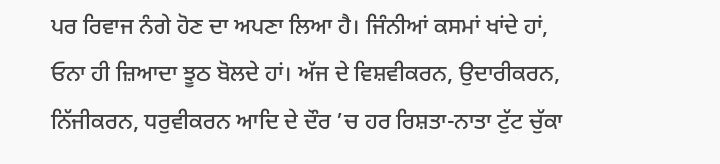ਪਰ ਰਿਵਾਜ ਨੰਗੇ ਹੋਣ ਦਾ ਅਪਣਾ ਲਿਆ ਹੈ। ਜਿੰਨੀਆਂ ਕਸਮਾਂ ਖਾਂਦੇ ਹਾਂ, ਓਨਾ ਹੀ ਜ਼ਿਆਦਾ ਝੂਠ ਬੋਲਦੇ ਹਾਂ। ਅੱਜ ਦੇ ਵਿਸ਼ਵੀਕਰਨ, ਉਦਾਰੀਕਰਨ, ਨਿੱਜੀਕਰਨ, ਧਰੁਵੀਕਰਨ ਆਦਿ ਦੇ ਦੌਰ ’ਚ ਹਰ ਰਿਸ਼ਤਾ-ਨਾਤਾ ਟੁੱਟ ਚੁੱਕਾ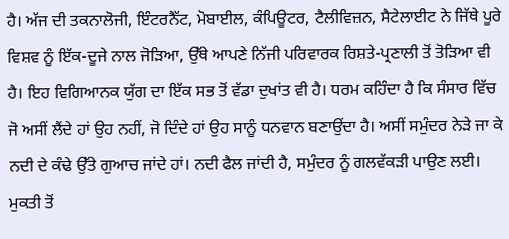ਹੈ। ਅੱਜ ਦੀ ਤਕਨਾਲੋਜੀ, ਇੰਟਰਨੈੱਟ, ਮੋਬਾਈਲ, ਕੰਪਿਊਟਰ, ਟੈਲੀਵਿਜ਼ਨ, ਸੈਟੇਲਾਈਟ ਨੇ ਜਿੱਥੇ ਪੂਰੇ ਵਿਸ਼ਵ ਨੂੰ ਇੱਕ-ਦੂਜੇ ਨਾਲ ਜੋੜਿਆ, ਉੱਥੇ ਆਪਣੇ ਨਿੱਜੀ ਪਰਿਵਾਰਕ ਰਿਸ਼ਤੇ-ਪ੍ਰਣਾਲੀ ਤੋਂ ਤੋੜਿਆ ਵੀ ਹੈ। ਇਹ ਵਿਗਿਆਨਕ ਯੁੱਗ ਦਾ ਇੱਕ ਸਭ ਤੋਂ ਵੱਡਾ ਦੁਖਾਂਤ ਵੀ ਹੈ। ਧਰਮ ਕਹਿੰਦਾ ਹੈ ਕਿ ਸੰਸਾਰ ਵਿੱਚ ਜੋ ਅਸੀਂ ਲੈਂਦੇ ਹਾਂ ਉਹ ਨਹੀਂ, ਜੋ ਦਿੰਦੇ ਹਾਂ ਉਹ ਸਾਨੂੰ ਧਨਵਾਨ ਬਣਾਉਂਦਾ ਹੈ। ਅਸੀਂ ਸਮੁੰਦਰ ਨੇੜੇ ਜਾ ਕੇ ਨਦੀ ਦੇ ਕੰਢੇ ਉੱਤੇ ਗੁਆਚ ਜਾਂਦੇ ਹਾਂ। ਨਦੀ ਫੈਲ ਜਾਂਦੀ ਹੈ, ਸਮੁੰਦਰ ਨੂੰ ਗਲਵੱਕੜੀ ਪਾਉਣ ਲਈ। ਮੁਕਤੀ ਤੋਂ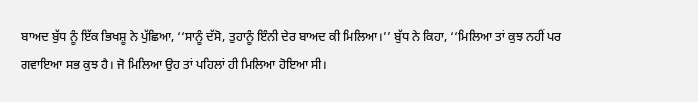ਬਾਅਦ ਬੁੱਧ ਨੂੰ ਇੱਕ ਭਿਖਸ਼ੂ ਨੇ ਪੁੱਛਿਆ, ‘‘ਸਾਨੂੰ ਦੱਸੋ, ਤੁਹਾਨੂੰ ਇੰਨੀ ਦੇਰ ਬਾਅਦ ਕੀ ਮਿਲਿਆ।’’ ਬੁੱਧ ਨੇ ਕਿਹਾ, ‘‘ਮਿਲਿਆ ਤਾਂ ਕੁਝ ਨਹੀਂ ਪਰ ਗਵਾਇਆ ਸਭ ਕੁਝ ਹੈ। ਜੋ ਮਿਲਿਆ ਉਹ ਤਾਂ ਪਹਿਲਾਂ ਹੀ ਮਿਲਿਆ ਹੋਇਆ ਸੀ।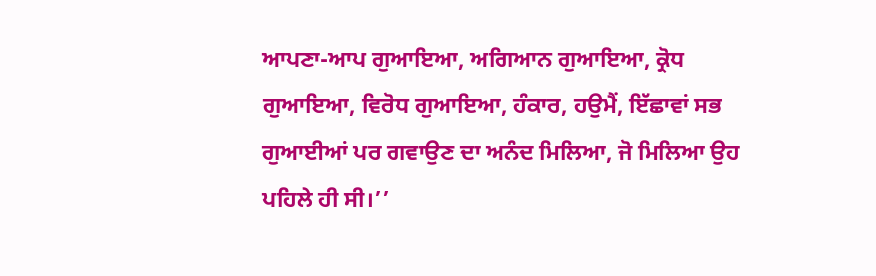ਆਪਣਾ-ਆਪ ਗੁਆਇਆ, ਅਗਿਆਨ ਗੁਆਇਆ, ਕ੍ਰੋਧ ਗੁਆਇਆ, ਵਿਰੋਧ ਗੁਆਇਆ, ਹੰਕਾਰ, ਹਉਮੈਂ, ਇੱਛਾਵਾਂ ਸਭ ਗੁਆਈਆਂ ਪਰ ਗਵਾਉਣ ਦਾ ਅਨੰਦ ਮਿਲਿਆ, ਜੋ ਮਿਲਿਆ ਉਹ ਪਹਿਲੇ ਹੀ ਸੀ।’’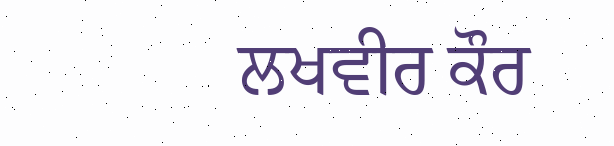ਲਖਵੀਰ ਕੌਰ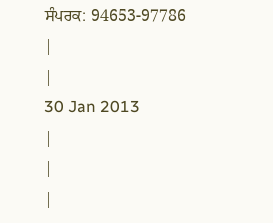ਸੰਪਰਕ: 94653-97786
|
|
30 Jan 2013
|
|
|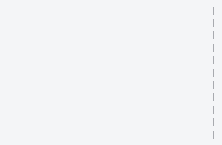|
|
|
|
|
|
|
|
|
|
|